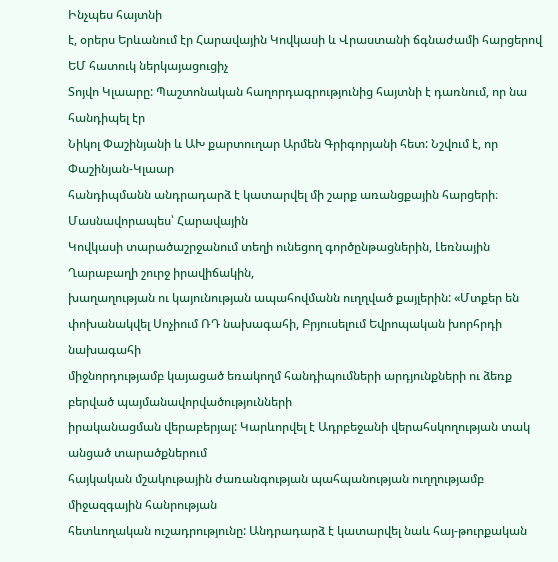Ինչպես հայտնի
է, օրերս Երևանում էր Հարավային Կովկասի և Վրաստանի ճգնաժամի հարցերով ԵՄ հատուկ ներկայացուցիչ
Տոյվո Կլաարը: Պաշտոնական հաղորդագրությունից հայտնի է դառնում, որ նա հանդիպել էր
Նիկոլ Փաշինյանի և ԱԽ քարտուղար Արմեն Գրիգորյանի հետ: Նշվում է, որ Փաշինյան-Կլաար
հանդիպմանն անդրադարձ է կատարվել մի շարք առանցքային հարցերի։ Մասնավորապես՝ Հարավային
Կովկասի տարածաշրջանում տեղի ունեցող գործընթացներին, Լեռնային Ղարաբաղի շուրջ իրավիճակին,
խաղաղության ու կայունության ապահովմանն ուղղված քայլերին: «Մտքեր են փոխանակվել Սոչիում ՌԴ նախագահի, Բրյուսելում Եվրոպական խորհրդի նախագահի
միջնորդությամբ կայացած եռակողմ հանդիպումների արդյունքների ու ձեռք բերված պայմանավորվածությունների
իրականացման վերաբերյալ: Կարևորվել է Ադրբեջանի վերահսկողության տակ անցած տարածքներում
հայկական մշակութային ժառանգության պահպանության ուղղությամբ միջազգային հանրության
հետևողական ուշադրությունը: Անդրադարձ է կատարվել նաև հայ-թուրքական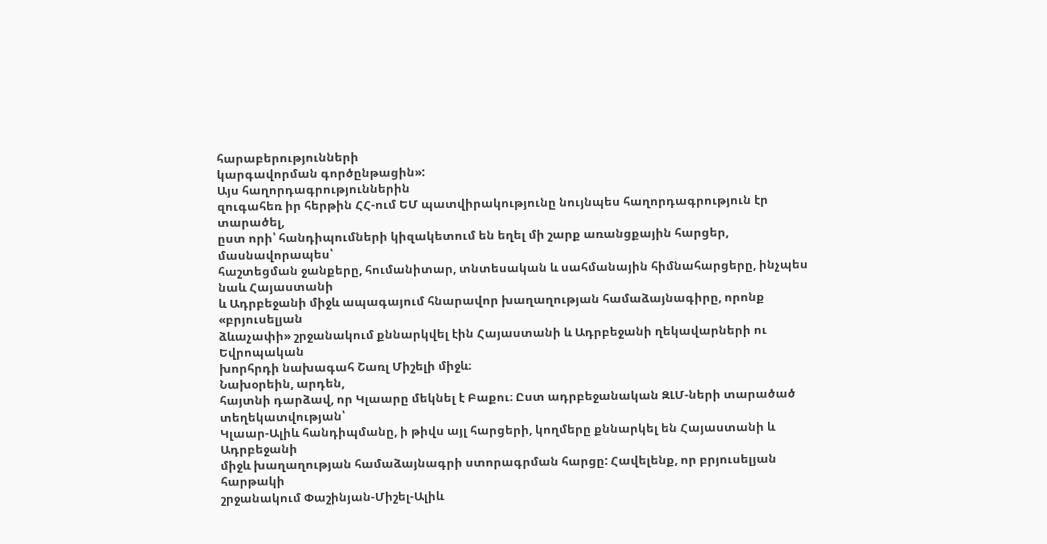հարաբերությունների
կարգավորման գործընթացին»:
Այս հաղորդագրություններին
զուգահեռ իր հերթին ՀՀ-ում ԵՄ պատվիրակությունը նույնպես հաղորդագրություն էր տարածել,
ըստ որի՝ հանդիպումների կիզակետում են եղել մի շարք առանցքային հարցեր, մասնավորապես՝
հաշտեցման ջանքերը, հումանիտար, տնտեսական և սահմանային հիմնահարցերը, ինչպես նաև Հայաստանի
և Ադրբեջանի միջև ապագայում հնարավոր խաղաղության համաձայնագիրը, որոնք «բրյուսելյան
ձևաչափի» շրջանակում քննարկվել էին Հայաստանի և Ադրբեջանի ղեկավարների ու Եվրոպական
խորհրդի նախագահ Շառլ Միշելի միջև։
Նախօրեին, արդեն,
հայտնի դարձավ, որ Կլաարը մեկնել է Բաքու։ Ըստ ադրբեջանական ԶԼՄ-ների տարածած տեղեկատվության՝
Կլաար-Ալիև հանդիպմանը, ի թիվս այլ հարցերի, կողմերը քննարկել են Հայաստանի և Ադրբեջանի
միջև խաղաղության համաձայնագրի ստորագրման հարցը: Հավելենք, որ բրյուսելյան հարթակի
շրջանակում Փաշինյան-Միշել-Ալիև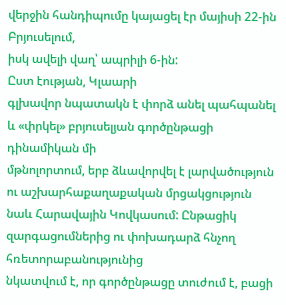վերջին հանդիպումը կայացել էր մայիսի 22-ին Բրյուսելում,
իսկ ավելի վաղ՝ ապրիլի 6-ին:
Ըստ էության, Կլաարի
գլխավոր նպատակն է փորձ անել պահպանել և «փրկել» բրյուսելյան գործընթացի դինամիկան մի
մթնոլորտում, երբ ձևավորվել է լարվածություն ու աշխարհաքաղաքական մրցակցություն
նաև Հարավային Կովկասում: Ընթացիկ զարգացումներից ու փոխադարձ հնչող հռետորաբանությունից
նկատվում է, որ գործընթացը տուժում է, բացի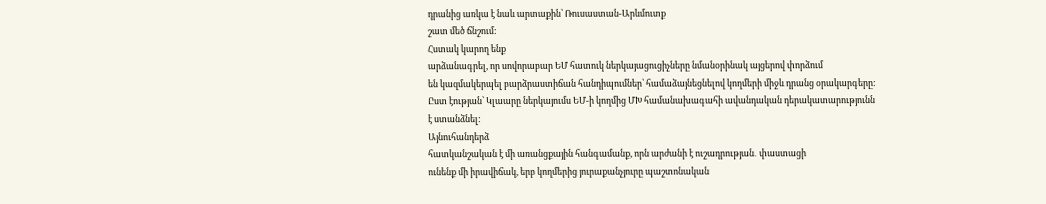դրանից առկա է նաև արտաքին՝ Ռուսաստան-Արևմուտք
շատ մեծ ճնշում:
Հստակ կարող ենք
արձանագրել, որ սովորաբար ԵՄ հատուկ ներկայացուցիչները նմանօրինակ այցերով փորձում
են կազմակերպել բարձրաստիճան հանդիպումներ՝ համաձայնեցնելով կողմերի միջև դրանց օրակարգերը:
Ըստ էության՝ Կլաարը ներկայումս ԵՄ-ի կողմից ՄԽ համանախագահի ավանդական դերակատարությունն
է ստանձնել:
Այնուհանդերձ
հատկանշական է մի առանցքային հանգամանք, որն արժանի է ուշադրության․ փաստացի
ունենք մի իրավիճակ, երբ կողմերից յուրաքանչյուրը պաշտոնական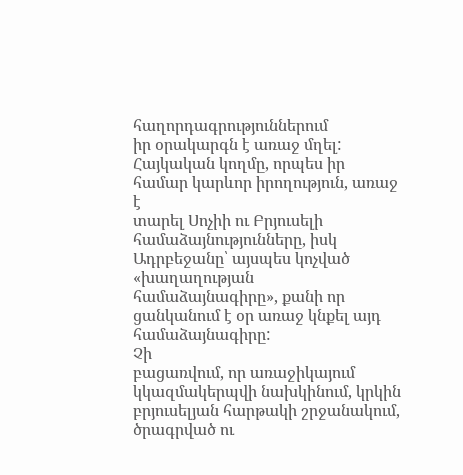հաղորդագրություններում
իր օրակարգն է առաջ մղել: Հայկական կողմը, որպես իր համար կարևոր իրողություն, առաջ է
տարել Սոչիի ու Բրյուսելի համաձայնությունները, իսկ Ադրբեջանը՝ այսպես կոչված «խաղաղության
համաձայնագիրը», քանի որ ցանկանում է օր առաջ կնքել այդ համաձայնագիրը:
Չի
բացառվում, որ առաջիկայում կկազմակերպվի նախկինում, կրկին բրյուսելյան հարթակի շրջանակում, ծրագրված ու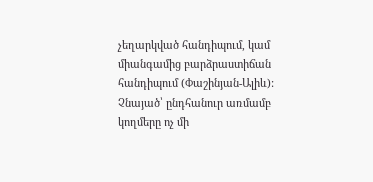չեղարկված հանդիպում, կամ միանգամից բարձրաստիճան հանդիպում (Փաշինյան-Ալիև):
Չնայած՝ ընդհանուր առմամբ կողմերը ոչ մի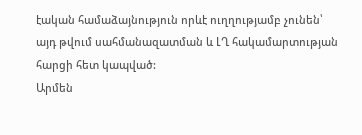էական համաձայնություն որևէ ուղղությամբ չունեն՝
այդ թվում սահմանազատման և ԼՂ հակամարտության հարցի հետ կապված:
Արմեն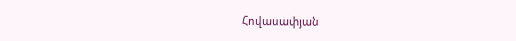Հովասափյան